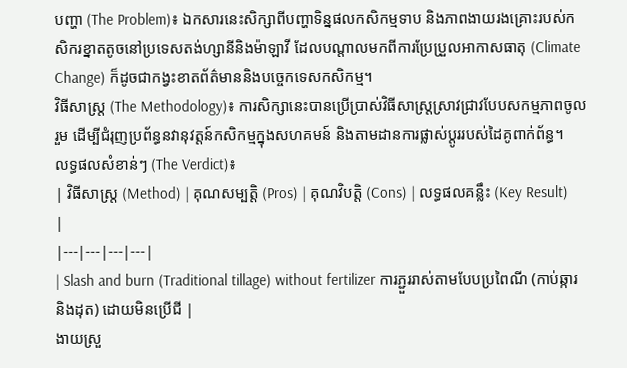បញ្ហា (The Problem)៖ ឯកសារនេះសិក្សាពីបញ្ហាទិន្នផលកសិកម្មទាប និងភាពងាយរងគ្រោះរបស់កសិករខ្នាតតូចនៅប្រទេសតង់ហ្សានីនិងម៉ាឡាវី ដែលបណ្តាលមកពីការប្រែប្រួលអាកាសធាតុ (Climate Change) ក៏ដូចជាកង្វះខាតព័ត៌មាននិងបច្ចេកទេសកសិកម្ម។
វិធីសាស្ត្រ (The Methodology)៖ ការសិក្សានេះបានប្រើប្រាស់វិធីសាស្ត្រស្រាវជ្រាវបែបសកម្មភាពចូលរួម ដើម្បីជំរុញប្រព័ន្ធនវានុវត្តន៍កសិកម្មក្នុងសហគមន៍ និងតាមដានការផ្លាស់ប្តូររបស់ដៃគូពាក់ព័ន្ធ។
លទ្ធផលសំខាន់ៗ (The Verdict)៖
| វិធីសាស្ត្រ (Method) | គុណសម្បត្តិ (Pros) | គុណវិបត្តិ (Cons) | លទ្ធផលគន្លឹះ (Key Result) |
|---|---|---|---|
| Slash and burn (Traditional tillage) without fertilizer ការភ្ជួររាស់តាមបែបប្រពៃណី (កាប់ឆ្ការនិងដុត) ដោយមិនប្រើជី |
ងាយស្រួ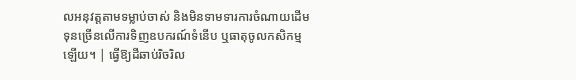លអនុវត្តតាមទម្លាប់ចាស់ និងមិនទាមទារការចំណាយដើមទុនច្រើនលើការទិញឧបករណ៍ទំនើប ឬធាតុចូលកសិកម្មឡើយ។ | ធ្វើឱ្យដីឆាប់រិចរិល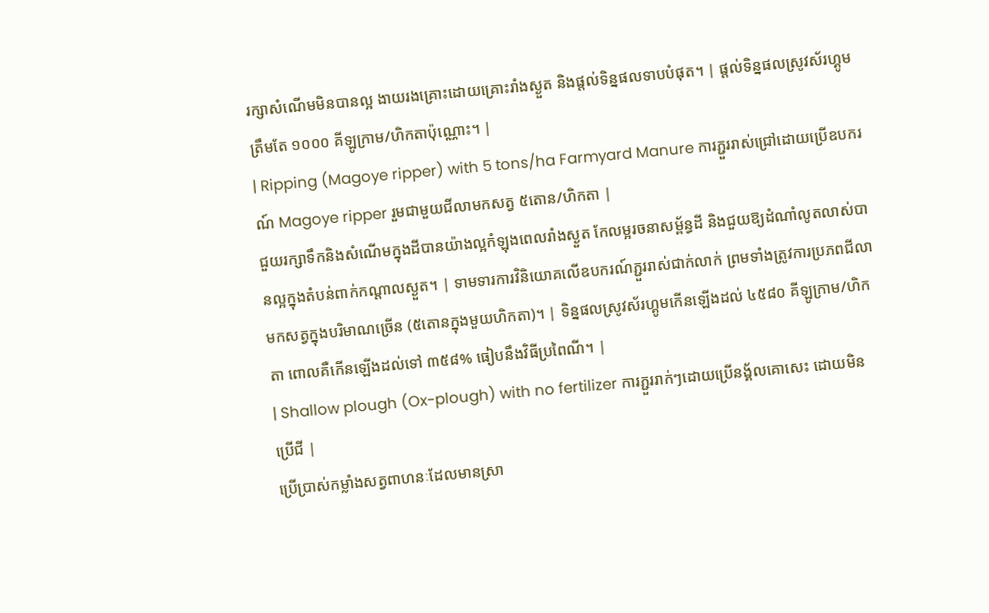រក្សាសំណើមមិនបានល្អ ងាយរងគ្រោះដោយគ្រោះរាំងស្ងួត និងផ្តល់ទិន្នផលទាបបំផុត។ | ផ្តល់ទិន្នផលស្រូវស័រហ្គូមត្រឹមតែ ១០០០ គីឡូក្រាម/ហិកតាប៉ុណ្ណោះ។ |
| Ripping (Magoye ripper) with 5 tons/ha Farmyard Manure ការភ្ជួររាស់ជ្រៅដោយប្រើឧបករណ៍ Magoye ripper រួមជាមួយជីលាមកសត្វ ៥តោន/ហិកតា |
ជួយរក្សាទឹកនិងសំណើមក្នុងដីបានយ៉ាងល្អកំឡុងពេលរាំងស្ងួត កែលម្អរចនាសម្ព័ន្ធដី និងជួយឱ្យដំណាំលូតលាស់បានល្អក្នុងតំបន់ពាក់កណ្តាលស្ងួត។ | ទាមទារការវិនិយោគលើឧបករណ៍ភ្ជួររាស់ជាក់លាក់ ព្រមទាំងត្រូវការប្រភពជីលាមកសត្វក្នុងបរិមាណច្រើន (៥តោនក្នុងមួយហិកតា)។ | ទិន្នផលស្រូវស័រហ្គូមកើនឡើងដល់ ៤៥៨០ គីឡូក្រាម/ហិកតា ពោលគឺកើនឡើងដល់ទៅ ៣៥៨% ធៀបនឹងវិធីប្រពៃណី។ |
| Shallow plough (Ox-plough) with no fertilizer ការភ្ជួររាក់ៗដោយប្រើនង្គ័លគោសេះ ដោយមិនប្រើជី |
ប្រើប្រាស់កម្លាំងសត្វពាហនៈដែលមានស្រា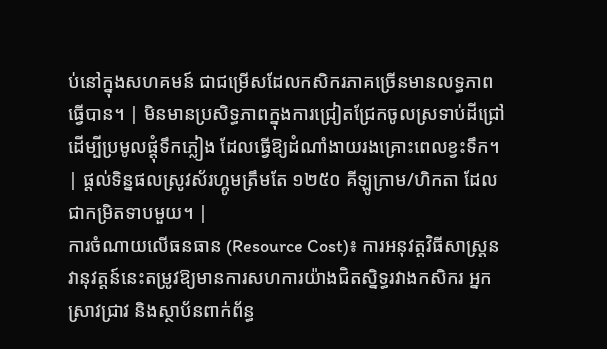ប់នៅក្នុងសហគមន៍ ជាជម្រើសដែលកសិករភាគច្រើនមានលទ្ធភាពធ្វើបាន។ | មិនមានប្រសិទ្ធភាពក្នុងការជ្រៀតជ្រែកចូលស្រទាប់ដីជ្រៅដើម្បីប្រមូលផ្តុំទឹកភ្លៀង ដែលធ្វើឱ្យដំណាំងាយរងគ្រោះពេលខ្វះទឹក។ | ផ្តល់ទិន្នផលស្រូវស័រហ្គូមត្រឹមតែ ១២៥០ គីឡូក្រាម/ហិកតា ដែលជាកម្រិតទាបមួយ។ |
ការចំណាយលើធនធាន (Resource Cost)៖ ការអនុវត្តវិធីសាស្ត្រនវានុវត្តន៍នេះតម្រូវឱ្យមានការសហការយ៉ាងជិតស្និទ្ធរវាងកសិករ អ្នកស្រាវជ្រាវ និងស្ថាប័នពាក់ព័ន្ធ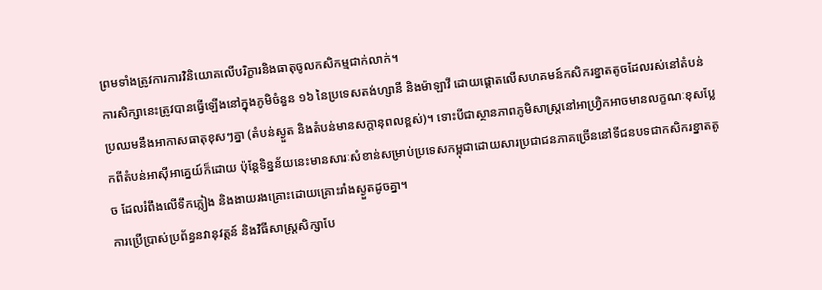ព្រមទាំងត្រូវការការវិនិយោគលើបរិក្ខារនិងធាតុចូលកសិកម្មជាក់លាក់។
ការសិក្សានេះត្រូវបានធ្វើឡើងនៅក្នុងភូមិចំនួន ១៦ នៃប្រទេសតង់ហ្សានី និងម៉ាឡាវី ដោយផ្តោតលើសហគមន៍កសិករខ្នាតតូចដែលរស់នៅតំបន់ប្រឈមនឹងអាកាសធាតុខុសៗគ្នា (តំបន់ស្ងួត និងតំបន់មានសក្តានុពលខ្ពស់)។ ទោះបីជាស្ថានភាពភូមិសាស្រ្តនៅអាហ្វ្រិកអាចមានលក្ខណៈខុសប្លែកពីតំបន់អាស៊ីអាគ្នេយ៍ក៏ដោយ ប៉ុន្តែទិន្នន័យនេះមានសារៈសំខាន់សម្រាប់ប្រទេសកម្ពុជាដោយសារប្រជាជនភាគច្រើននៅទីជនបទជាកសិករខ្នាតតូច ដែលរំពឹងលើទឹកភ្លៀង និងងាយរងគ្រោះដោយគ្រោះរាំងស្ងួតដូចគ្នា។
ការប្រើប្រាស់ប្រព័ន្ធនវានុវត្តន៍ និងវិធីសាស្ត្រសិក្សាបែ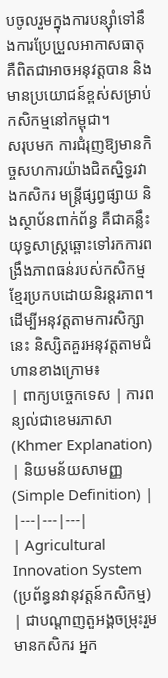បចូលរួមក្នុងការបន្ស៊ាំទៅនឹងការប្រែប្រួលអាកាសធាតុ គឺពិតជាអាចអនុវត្តបាន និងមានប្រយោជន៍ខ្ពស់សម្រាប់កសិកម្មនៅកម្ពុជា។
សរុបមក ការជំរុញឱ្យមានកិច្ចសហការយ៉ាងជិតស្និទ្ធរវាងកសិករ មន្ត្រីផ្សព្វផ្សាយ និងស្ថាប័នពាក់ព័ន្ធ គឺជាគន្លឹះយុទ្ធសាស្ត្រឆ្ពោះទៅរកការពង្រឹងភាពធន់របស់កសិកម្មខ្មែរប្រកបដោយនិរន្តរភាព។
ដើម្បីអនុវត្តតាមការសិក្សានេះ និស្សិតគួរអនុវត្តតាមជំហានខាងក្រោម៖
| ពាក្យបច្ចេកទេស | ការពន្យល់ជាខេមរភាសា (Khmer Explanation) | និយមន័យសាមញ្ញ (Simple Definition) |
|---|---|---|
| Agricultural Innovation System (ប្រព័ន្ធនវានុវត្តន៍កសិកម្ម) | ជាបណ្តាញតួអង្គចម្រុះរួមមានកសិករ អ្នក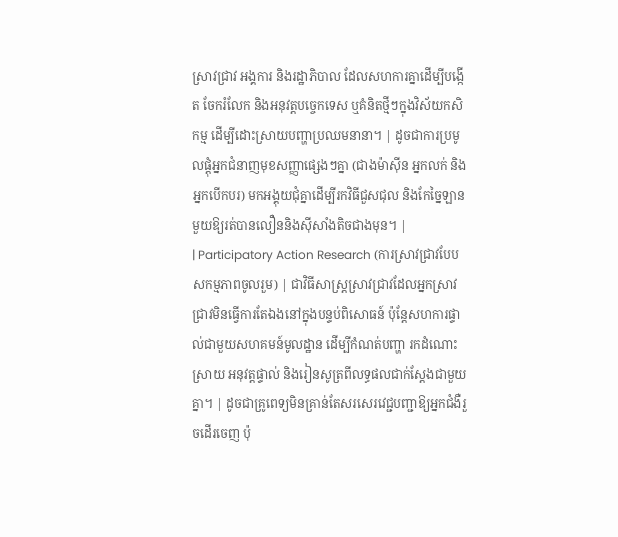ស្រាវជ្រាវ អង្គការ និងរដ្ឋាភិបាល ដែលសហការគ្នាដើម្បីបង្កើត ចែករំលែក និងអនុវត្តបច្ចេកទេស ឬគំនិតថ្មីៗក្នុងវិស័យកសិកម្ម ដើម្បីដោះស្រាយបញ្ហាប្រឈមនានា។ | ដូចជាការប្រមូលផ្តុំអ្នកជំនាញមុខសញ្ញាផ្សេងៗគ្នា (ជាងម៉ាស៊ីន អ្នកលក់ និងអ្នកបើកបរ) មកអង្គុយជុំគ្នាដើម្បីរកវិធីជួសជុល និងកែច្នៃឡានមួយឱ្យរត់បានលឿននិងស៊ីសាំងតិចជាងមុន។ |
| Participatory Action Research (ការស្រាវជ្រាវបែបសកម្មភាពចូលរួម) | ជាវិធីសាស្ត្រស្រាវជ្រាវដែលអ្នកស្រាវជ្រាវមិនធ្វើការតែឯងនៅក្នុងបន្ទប់ពិសោធន៍ ប៉ុន្តែសហការផ្ទាល់ជាមួយសហគមន៍មូលដ្ឋាន ដើម្បីកំណត់បញ្ហា រកដំណោះស្រាយ អនុវត្តផ្ទាល់ និងរៀនសូត្រពីលទ្ធផលជាក់ស្តែងជាមួយគ្នា។ | ដូចជាគ្រូពេទ្យមិនគ្រាន់តែសរសេរវេជ្ជបញ្ជាឱ្យអ្នកជំងឺរួចដើរចេញ ប៉ុ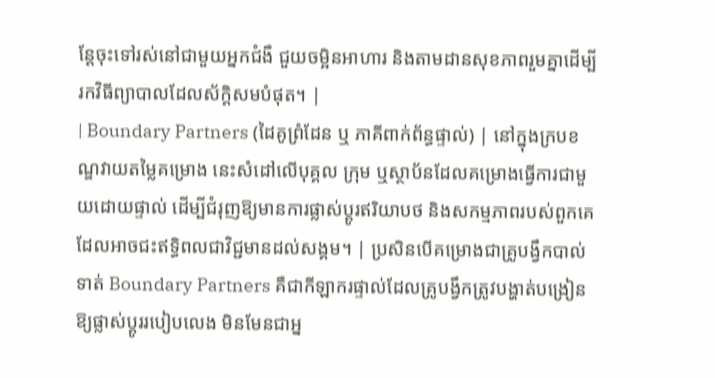ន្តែចុះទៅរស់នៅជាមួយអ្នកជំងឺ ជួយចម្អិនអាហារ និងតាមដានសុខភាពរួមគ្នាដើម្បីរកវិធីព្យាបាលដែលស័ក្តិសមបំផុត។ |
| Boundary Partners (ដៃគូព្រំដែន ឬ ភាគីពាក់ព័ន្ធផ្ទាល់) | នៅក្នុងក្របខណ្ឌវាយតម្លៃគម្រោង នេះសំដៅលើបុគ្គល ក្រុម ឬស្ថាប័នដែលគម្រោងធ្វើការជាមួយដោយផ្ទាល់ ដើម្បីជំរុញឱ្យមានការផ្លាស់ប្តូរឥរិយាបថ និងសកម្មភាពរបស់ពួកគេ ដែលអាចជះឥទ្ធិពលជាវិជ្ជមានដល់សង្គម។ | ប្រសិនបើគម្រោងជាគ្រូបង្វឹកបាល់ទាត់ Boundary Partners គឺជាកីឡាករផ្ទាល់ដែលគ្រូបង្វឹកត្រូវបង្ហាត់បង្រៀនឱ្យផ្លាស់ប្តូររបៀបលេង មិនមែនជាអ្ន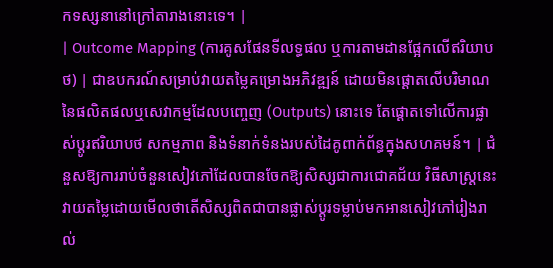កទស្សនានៅក្រៅតារាងនោះទេ។ |
| Outcome Mapping (ការគូសផែនទីលទ្ធផល ឬការតាមដានផ្អែកលើឥរិយាបថ) | ជាឧបករណ៍សម្រាប់វាយតម្លៃគម្រោងអភិវឌ្ឍន៍ ដោយមិនផ្តោតលើបរិមាណនៃផលិតផលឬសេវាកម្មដែលបញ្ចេញ (Outputs) នោះទេ តែផ្តោតទៅលើការផ្លាស់ប្តូរឥរិយាបថ សកម្មភាព និងទំនាក់ទំនងរបស់ដៃគូពាក់ព័ន្ធក្នុងសហគមន៍។ | ជំនួសឱ្យការរាប់ចំនួនសៀវភៅដែលបានចែកឱ្យសិស្សជាការជោគជ័យ វិធីសាស្ត្រនេះវាយតម្លៃដោយមើលថាតើសិស្សពិតជាបានផ្លាស់ប្តូរទម្លាប់មកអានសៀវភៅរៀងរាល់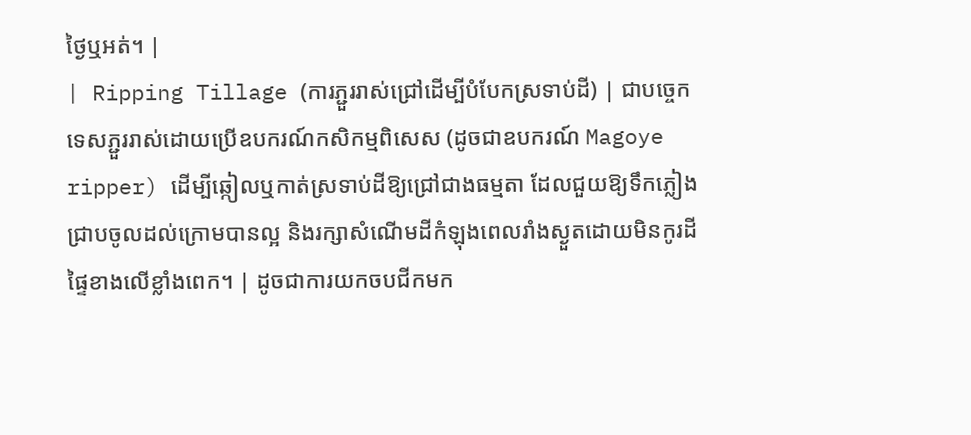ថ្ងៃឬអត់។ |
| Ripping Tillage (ការភ្ជួររាស់ជ្រៅដើម្បីបំបែកស្រទាប់ដី) | ជាបច្ចេកទេសភ្ជួររាស់ដោយប្រើឧបករណ៍កសិកម្មពិសេស (ដូចជាឧបករណ៍ Magoye ripper) ដើម្បីឆ្កៀលឬកាត់ស្រទាប់ដីឱ្យជ្រៅជាងធម្មតា ដែលជួយឱ្យទឹកភ្លៀងជ្រាបចូលដល់ក្រោមបានល្អ និងរក្សាសំណើមដីកំឡុងពេលរាំងស្ងួតដោយមិនកូរដីផ្ទៃខាងលើខ្លាំងពេក។ | ដូចជាការយកចបជីកមក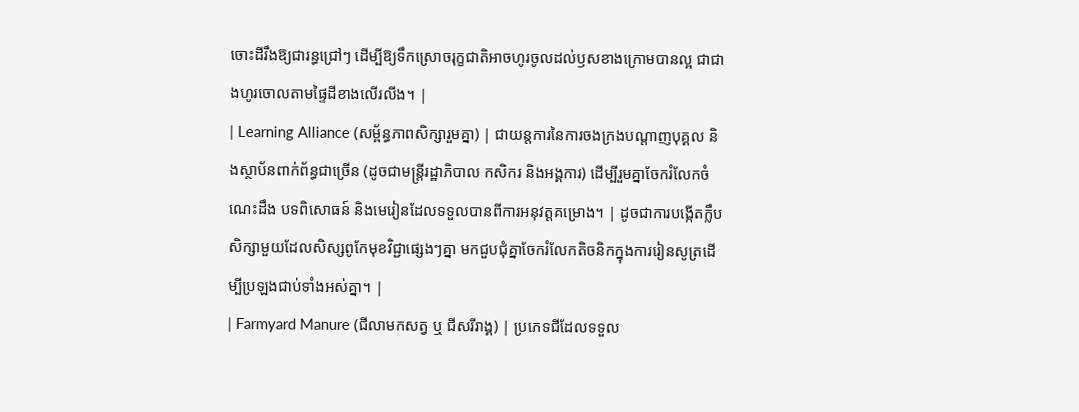ចោះដីរឹងឱ្យជារន្ធជ្រៅៗ ដើម្បីឱ្យទឹកស្រោចរុក្ខជាតិអាចហូរចូលដល់ឫសខាងក្រោមបានល្អ ជាជាងហូរចោលតាមផ្ទៃដីខាងលើរលីង។ |
| Learning Alliance (សម្ព័ន្ធភាពសិក្សារួមគ្នា) | ជាយន្តការនៃការចងក្រងបណ្តាញបុគ្គល និងស្ថាប័នពាក់ព័ន្ធជាច្រើន (ដូចជាមន្ត្រីរដ្ឋាភិបាល កសិករ និងអង្គការ) ដើម្បីរួមគ្នាចែករំលែកចំណេះដឹង បទពិសោធន៍ និងមេរៀនដែលទទួលបានពីការអនុវត្តគម្រោង។ | ដូចជាការបង្កើតក្លឹបសិក្សាមួយដែលសិស្សពូកែមុខវិជ្ជាផ្សេងៗគ្នា មកជួបជុំគ្នាចែករំលែកតិចនិកក្នុងការរៀនសូត្រដើម្បីប្រឡងជាប់ទាំងអស់គ្នា។ |
| Farmyard Manure (ជីលាមកសត្វ ឬ ជីសរីរាង្គ) | ប្រភេទជីដែលទទួល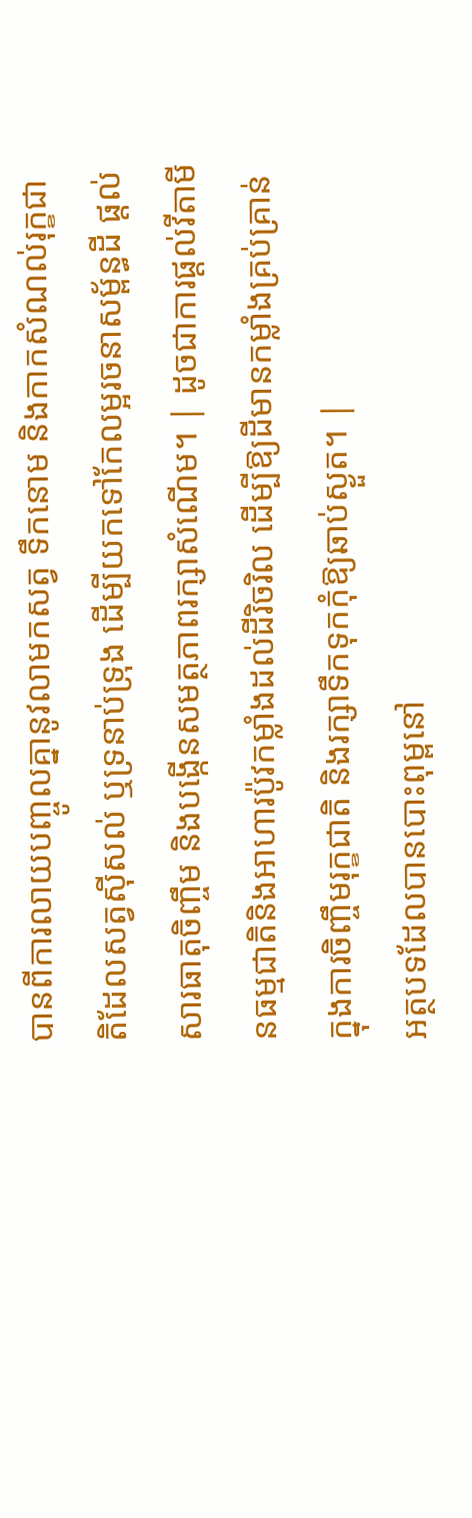បានពីការលាយបញ្ចូលគ្នានូវលាមកសត្វ ទឹកនោម និងកាកសំណល់រុក្ខជាតិដែលសត្វស៊ីសល់ ឬទ្រនាប់ទ្រុង ដើម្បីយកទៅកែលម្អរចនាសម្ព័ន្ធដី ផ្តល់សារធាតុចិញ្ចឹម និងបង្កើនសមត្ថភាពរក្សាសំណើម។ | ដូចជាការផ្តល់វីតាមីនធម្មជាតិនិងអាហារប៉ូវកម្លាំងដល់ដីរិចរិល ដើម្បីឱ្យដីមានកម្លាំងគ្រប់គ្រាន់ក្នុងការចិញ្ចឹមរុក្ខជាតិ និងរក្សាទឹកទុកកុំឱ្យឆាប់ស្ងួត។ |
អត្ថបទដែលបានបោះពុម្ពនៅ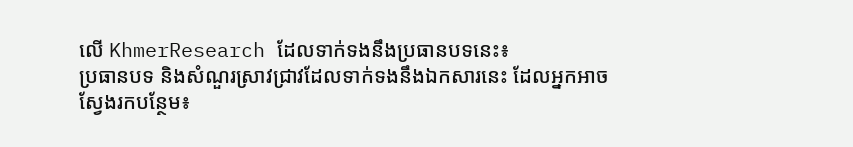លើ KhmerResearch ដែលទាក់ទងនឹងប្រធានបទនេះ៖
ប្រធានបទ និងសំណួរស្រាវជ្រាវដែលទាក់ទងនឹងឯកសារនេះ ដែលអ្នកអាចស្វែងរកបន្ថែម៖